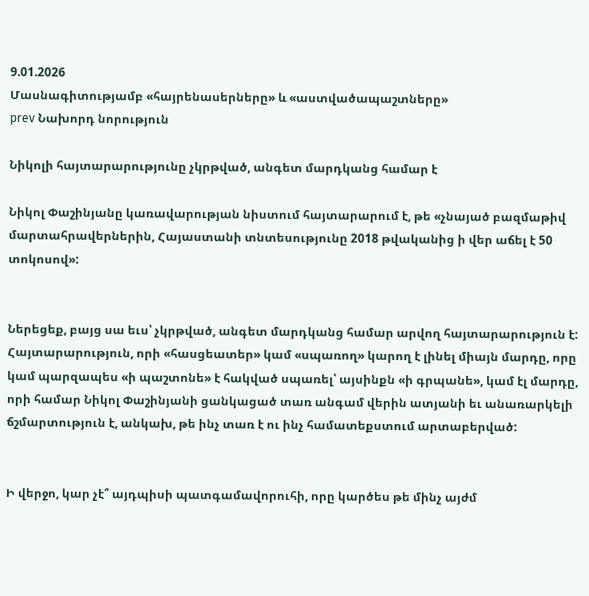9.01.2026
Մասնագիտությամբ «հայրենասերները» և «աստվածապաշտները»
prev Նախորդ նորություն

Նիկոլի հայտարարությունը չկրթված, անգետ մարդկանց համար է

Նիկոլ Փաշինյանը կառավարության նիստում հայտարարում է, թե «չնայած բազմաթիվ մարտահրավերներին, Հայաստանի տնտեսությունը 2018 թվականից ի վեր աճել է 50 տոկոսով»:


Ներեցեք, բայց սա եւս՝ չկրթված, անգետ մարդկանց համար արվող հայտարարություն է: Հայտարարություն, որի «հասցեատեր» կամ «սպառող» կարող է լինել միայն մարդը, որը կամ պարզապես «ի պաշտոնե» է հակված սպառել՝ այսինքն «ի գրպանե», կամ էլ մարդը, որի համար Նիկոլ Փաշինյանի ցանկացած տառ անգամ վերին ատյանի եւ անառարկելի ճշմարտություն է, անկախ, թե ինչ տառ է ու ինչ համատեքստում արտաբերված:


Ի վերջո, կար չէ՞ այդպիսի պատգամավորուհի, որը կարծես թե մինչ այժմ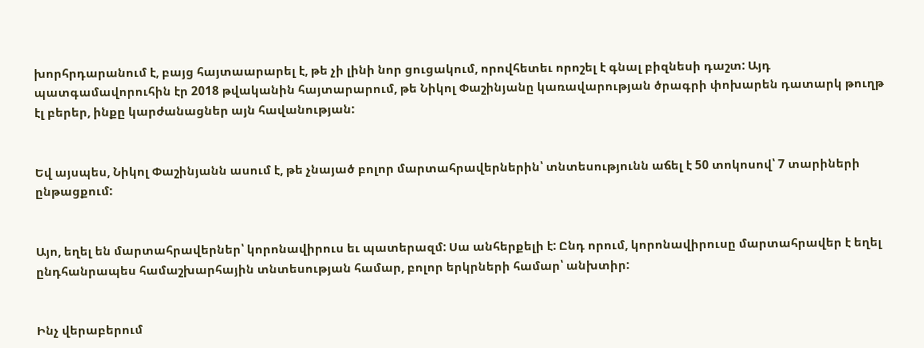խորհրդարանում է, բայց հայտաարարել է, թե չի լինի նոր ցուցակում, որովհետեւ որոշել է գնալ բիզնեսի դաշտ: Այդ պատգամավորուհին էր 2018 թվականին հայտարարում, թե Նիկոլ Փաշինյանը կառավարության ծրագրի փոխարեն դատարկ թուղթ էլ բերեր, ինքը կարժանացներ այն հավանության:


Եվ այսպես, Նիկոլ Փաշինյանն ասում է, թե չնայած բոլոր մարտահրավերներին՝ տնտեսությունն աճել է 50 տոկոսով՝ 7 տարիների ընթացքում:


Այո, եղել են մարտահրավերներ՝ կորոնավիրուս եւ պատերազմ: Սա անհերքելի է: Ընդ որում, կորոնավիրուսը մարտահրավեր է եղել ընդհանրապես համաշխարհային տնտեսության համար, բոլոր երկրների համար՝ անխտիր:


Ինչ վերաբերում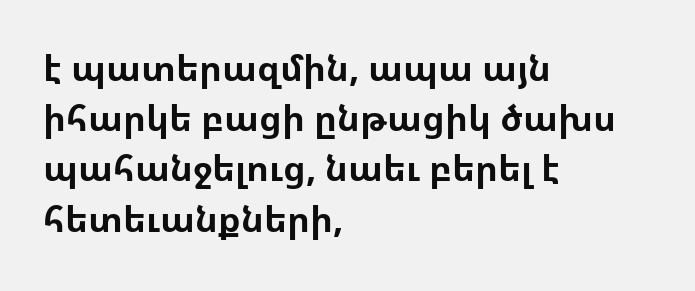է պատերազմին, ապա այն իհարկե բացի ընթացիկ ծախս պահանջելուց, նաեւ բերել է հետեւանքների,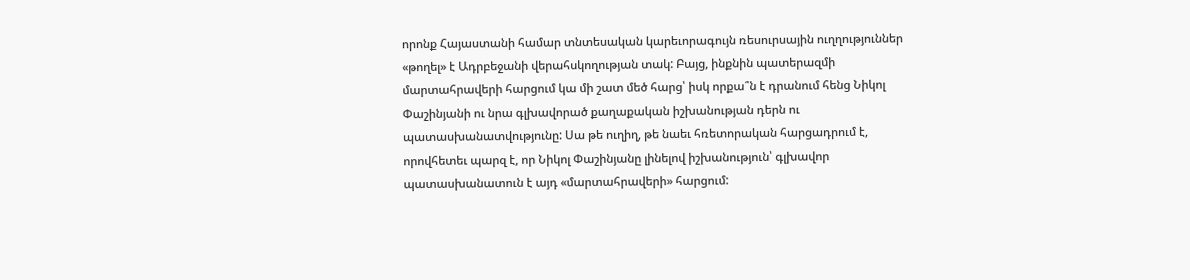որոնք Հայաստանի համար տնտեսական կարեւորագույն ռեսուրսային ուղղություններ «թողել» է Ադրբեջանի վերահսկողության տակ: Բայց, ինքնին պատերազմի մարտահրավերի հարցում կա մի շատ մեծ հարց՝ իսկ որքա՞ն է դրանում հենց Նիկոլ Փաշինյանի ու նրա գլխավորած քաղաքական իշխանության դերն ու պատասխանատվությունը: Սա թե ուղիղ, թե նաեւ հռետորական հարցադրում է, որովհետեւ պարզ է, որ Նիկոլ Փաշինյանը լինելով իշխանություն՝ գլխավոր պատասխանատուն է այդ «մարտահրավերի» հարցում: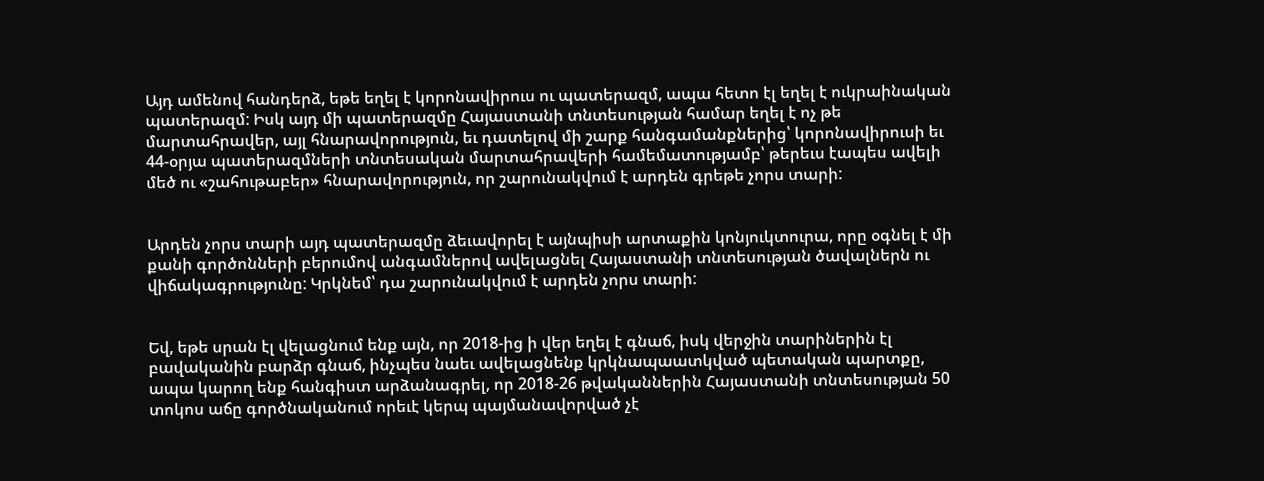Այդ ամենով հանդերձ, եթե եղել է կորոնավիրուս ու պատերազմ, ապա հետո էլ եղել է ուկրաինական պատերազմ: Իսկ այդ մի պատերազմը Հայաստանի տնտեսության համար եղել է ոչ թե մարտահրավեր, այլ հնարավորություն, եւ դատելով մի շարք հանգամանքներից՝ կորոնավիրուսի եւ 44-օրյա պատերազմների տնտեսական մարտահրավերի համեմատությամբ՝ թերեւս էապես ավելի մեծ ու «շահութաբեր» հնարավորություն, որ շարունակվում է արդեն գրեթե չորս տարի:


Արդեն չորս տարի այդ պատերազմը ձեւավորել է այնպիսի արտաքին կոնյուկտուրա, որը օգնել է մի քանի գործոնների բերումով անգամներով ավելացնել Հայաստանի տնտեսության ծավալներն ու վիճակագրությունը: Կրկնեմ՝ դա շարունակվում է արդեն չորս տարի:


Եվ, եթե սրան էլ վելացնում ենք այն, որ 2018-ից ի վեր եղել է գնաճ, իսկ վերջին տարիներին էլ բավականին բարձր գնաճ, ինչպես նաեւ ավելացնենք կրկնապաատկված պետական պարտքը, ապա կարող ենք հանգիստ արձանագրել, որ 2018-26 թվականներին Հայաստանի տնտեսության 50 տոկոս աճը գործնականում որեւէ կերպ պայմանավորված չէ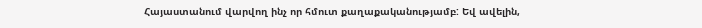Հայաստանում վարվող ինչ որ հմուտ քաղաքականությամբ: Եվ ավելին,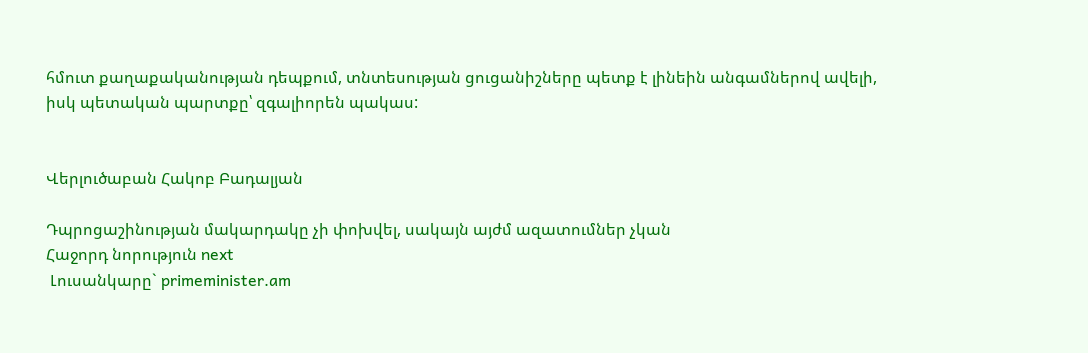հմուտ քաղաքականության դեպքում, տնտեսության ցուցանիշները պետք է լինեին անգամներով ավելի, իսկ պետական պարտքը՝ զգալիորեն պակաս:


Վերլուծաբան Հակոբ Բադալյան

Դպրոցաշինության մակարդակը չի փոխվել, սակայն այժմ ազատումներ չկան
Հաջորդ նորություն next
 Լուսանկարը` primeminister.am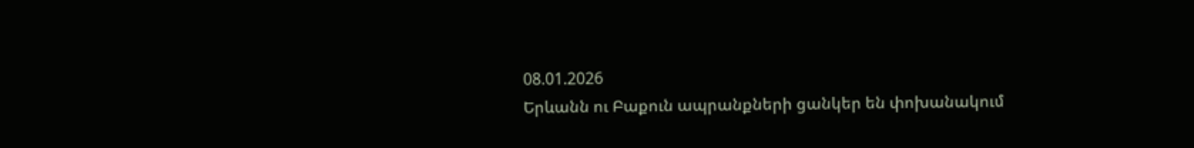08.01.2026
Երևանն ու Բաքուն ապրանքների ցանկեր են փոխանակում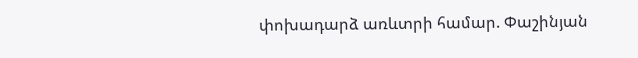փոխադարձ առևտրի համար. Փաշինյան